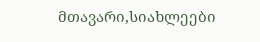მთავარი,სიახლეები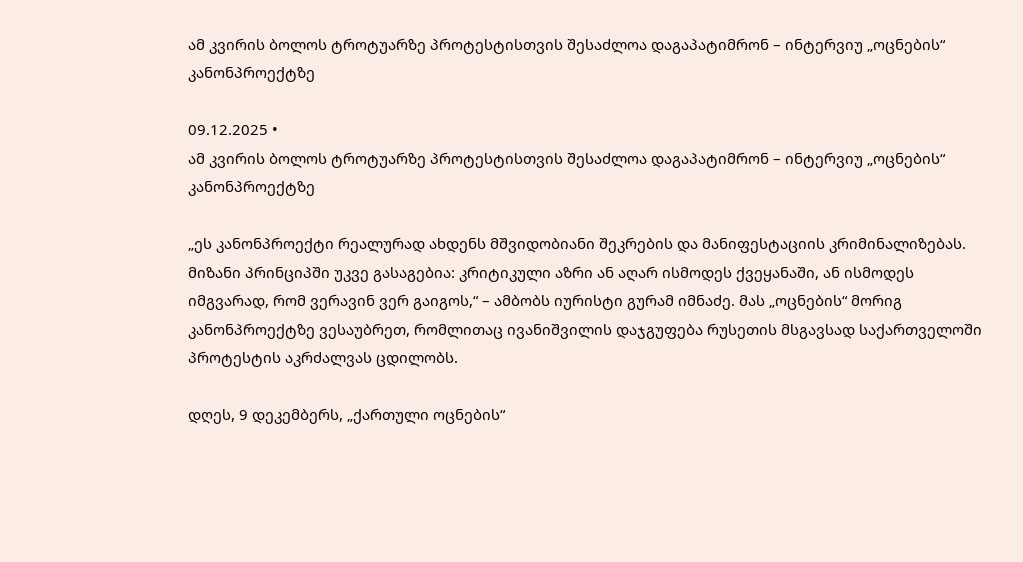ამ კვირის ბოლოს ტროტუარზე პროტესტისთვის შესაძლოა დაგაპატიმრონ – ინტერვიუ „ოცნების“ კანონპროექტზე

09.12.2025 •
ამ კვირის ბოლოს ტროტუარზე პროტესტისთვის შესაძლოა დაგაპატიმრონ – ინტერვიუ „ოცნების“ კანონპროექტზე

„ეს კანონპროექტი რეალურად ახდენს მშვიდობიანი შეკრების და მანიფესტაციის კრიმინალიზებას. მიზანი პრინციპში უკვე გასაგებია: კრიტიკული აზრი ან აღარ ისმოდეს ქვეყანაში, ან ისმოდეს იმგვარად, რომ ვერავინ ვერ გაიგოს,“ – ამბობს იურისტი გურამ იმნაძე. მას „ოცნების“ მორიგ კანონპროექტზე ვესაუბრეთ, რომლითაც ივანიშვილის დაჯგუფება რუსეთის მსგავსად საქართველოში პროტესტის აკრძალვას ცდილობს.

დღეს, 9 დეკემბერს, „ქართული ოცნების“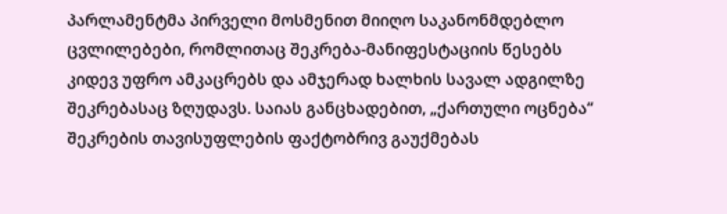პარლამენტმა პირველი მოსმენით მიიღო საკანონმდებლო ცვლილებები, რომლითაც შეკრება-მანიფესტაციის წესებს კიდევ უფრო ამკაცრებს და ამჯერად ხალხის სავალ ადგილზე შეკრებასაც ზღუდავს. საიას განცხადებით, „ქართული ოცნება“ შეკრების თავისუფლების ფაქტობრივ გაუქმებას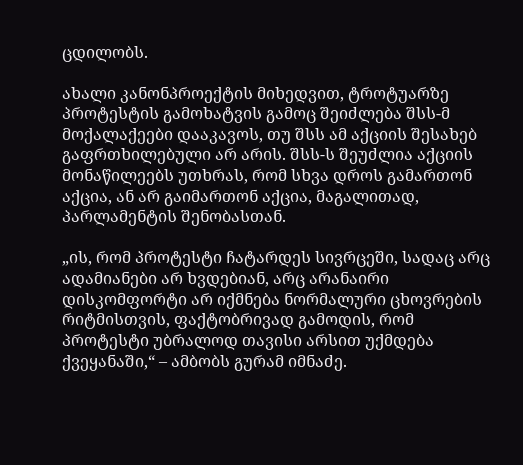ცდილობს.

ახალი კანონპროექტის მიხედვით, ტროტუარზე პროტესტის გამოხატვის გამოც შეიძლება შსს-მ მოქალაქეები დააკავოს, თუ შსს ამ აქციის შესახებ გაფრთხილებული არ არის. შსს-ს შეუძლია აქციის მონაწილეებს უთხრას, რომ სხვა დროს გამართონ აქცია, ან არ გაიმართონ აქცია, მაგალითად, პარლამენტის შენობასთან.

„ის, რომ პროტესტი ჩატარდეს სივრცეში, სადაც არც ადამიანები არ ხვდებიან, არც არანაირი დისკომფორტი არ იქმნება ნორმალური ცხოვრების რიტმისთვის, ფაქტობრივად გამოდის, რომ პროტესტი უბრალოდ თავისი არსით უქმდება ქვეყანაში,“ – ამბობს გურამ იმნაძე.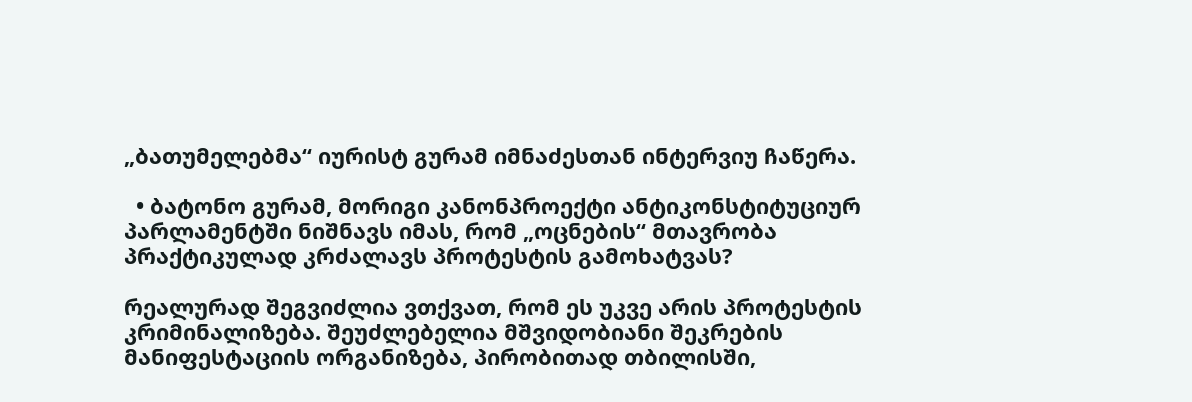„ბათუმელებმა“ იურისტ გურამ იმნაძესთან ინტერვიუ ჩაწერა.

  • ბატონო გურამ, მორიგი კანონპროექტი ანტიკონსტიტუციურ პარლამენტში ნიშნავს იმას, რომ „ოცნების“ მთავრობა პრაქტიკულად კრძალავს პროტესტის გამოხატვას?

რეალურად შეგვიძლია ვთქვათ, რომ ეს უკვე არის პროტესტის კრიმინალიზება. შეუძლებელია მშვიდობიანი შეკრების მანიფესტაციის ორგანიზება, პირობითად თბილისში,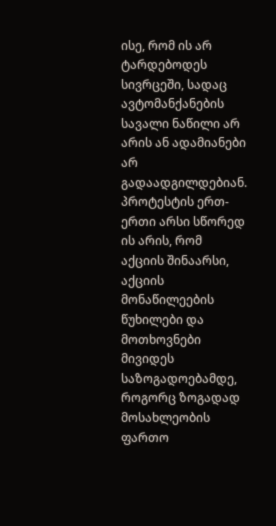ისე, რომ ის არ ტარდებოდეს სივრცეში, სადაც ავტომანქანების სავალი ნაწილი არ არის ან ადამიანები არ გადაადგილდებიან. პროტესტის ერთ-ერთი არსი სწორედ ის არის, რომ აქციის შინაარსი, აქციის მონაწილეების წუხილები და მოთხოვნები მივიდეს საზოგადოებამდე, როგორც ზოგადად მოსახლეობის ფართო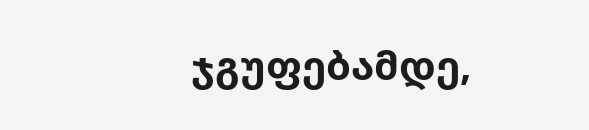ჯგუფებამდე,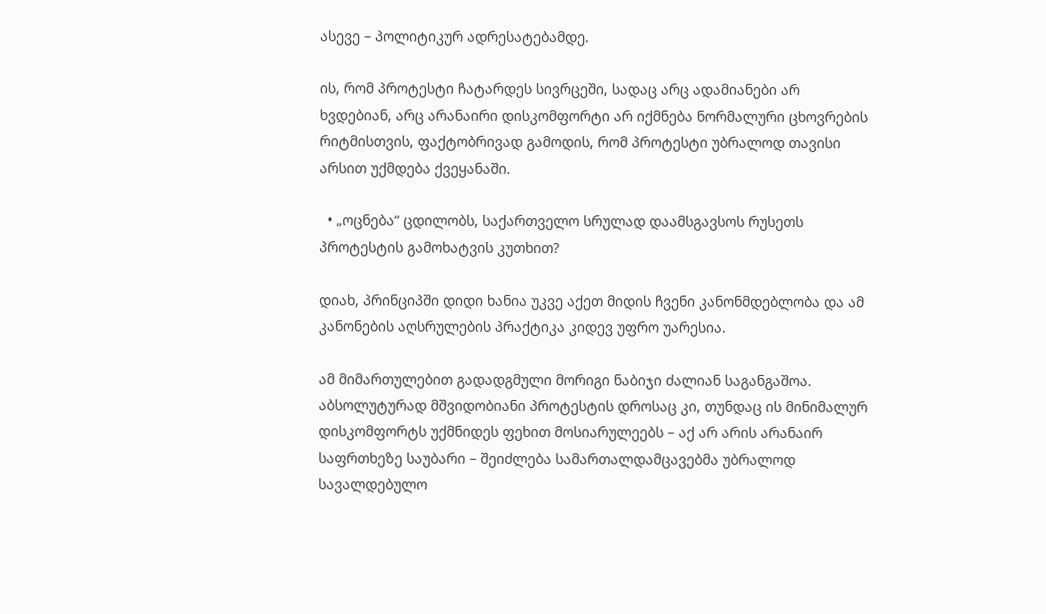ასევე – პოლიტიკურ ადრესატებამდე.

ის, რომ პროტესტი ჩატარდეს სივრცეში, სადაც არც ადამიანები არ ხვდებიან, არც არანაირი დისკომფორტი არ იქმნება ნორმალური ცხოვრების რიტმისთვის, ფაქტობრივად გამოდის, რომ პროტესტი უბრალოდ თავისი არსით უქმდება ქვეყანაში.

  • „ოცნება“ ცდილობს, საქართველო სრულად დაამსგავსოს რუსეთს პროტესტის გამოხატვის კუთხით?

დიახ, პრინციპში დიდი ხანია უკვე აქეთ მიდის ჩვენი კანონმდებლობა და ამ კანონების აღსრულების პრაქტიკა კიდევ უფრო უარესია.

ამ მიმართულებით გადადგმული მორიგი ნაბიჯი ძალიან საგანგაშოა. აბსოლუტურად მშვიდობიანი პროტესტის დროსაც კი, თუნდაც ის მინიმალურ დისკომფორტს უქმნიდეს ფეხით მოსიარულეებს – აქ არ არის არანაირ საფრთხეზე საუბარი – შეიძლება სამართალდამცავებმა უბრალოდ სავალდებულო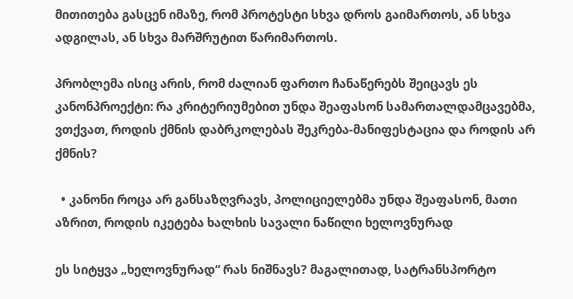მითითება გასცენ იმაზე, რომ პროტესტი სხვა დროს გაიმართოს, ან სხვა ადგილას, ან სხვა მარშრუტით წარიმართოს.

პრობლემა ისიც არის, რომ ძალიან ფართო ჩანაწერებს შეიცავს ეს კანონპროექტი: რა კრიტერიუმებით უნდა შეაფასონ სამართალდამცავებმა, ვთქვათ, როდის ქმნის დაბრკოლებას შეკრება-მანიფესტაცია და როდის არ ქმნის?

  • კანონი როცა არ განსაზღვრავს, პოლიციელებმა უნდა შეაფასონ, მათი აზრით, როდის იკეტება ხალხის სავალი ნაწილი ხელოვნურად

ეს სიტყვა „ხელოვნურად“ რას ნიშნავს? მაგალითად, სატრანსპორტო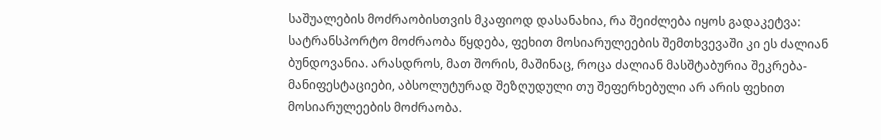საშუალების მოძრაობისთვის მკაფიოდ დასანახია, რა შეიძლება იყოს გადაკეტვა: სატრანსპორტო მოძრაობა წყდება, ფეხით მოსიარულეების შემთხვევაში კი ეს ძალიან ბუნდოვანია. არასდროს, მათ შორის, მაშინაც, როცა ძალიან მასშტაბურია შეკრება-მანიფესტაციები, აბსოლუტურად შეზღუდული თუ შეფერხებული არ არის ფეხით მოსიარულეების მოძრაობა.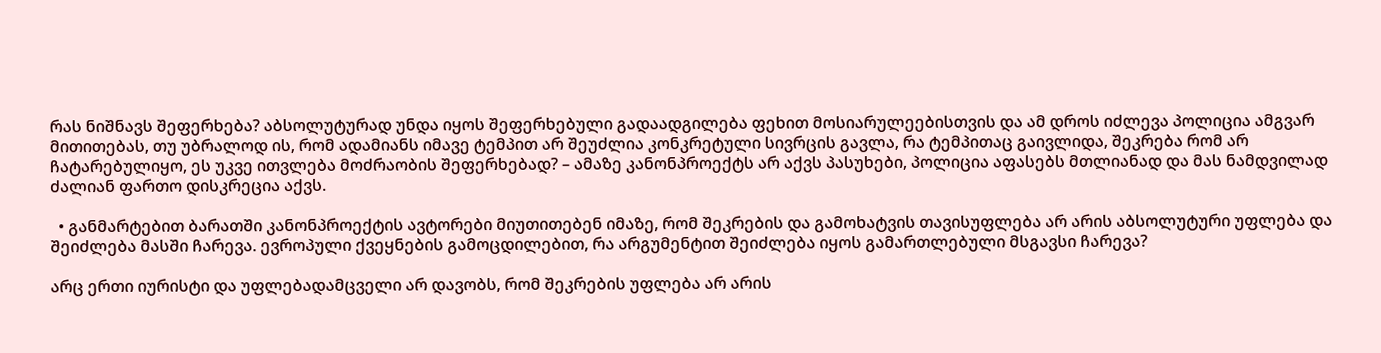რას ნიშნავს შეფერხება? აბსოლუტურად უნდა იყოს შეფერხებული გადაადგილება ფეხით მოსიარულეებისთვის და ამ დროს იძლევა პოლიცია ამგვარ მითითებას, თუ უბრალოდ ის, რომ ადამიანს იმავე ტემპით არ შეუძლია კონკრეტული სივრცის გავლა, რა ტემპითაც გაივლიდა, შეკრება რომ არ ჩატარებულიყო, ეს უკვე ითვლება მოძრაობის შეფერხებად? – ამაზე კანონპროექტს არ აქვს პასუხები, პოლიცია აფასებს მთლიანად და მას ნამდვილად ძალიან ფართო დისკრეცია აქვს.

  • განმარტებით ბარათში კანონპროექტის ავტორები მიუთითებენ იმაზე, რომ შეკრების და გამოხატვის თავისუფლება არ არის აბსოლუტური უფლება და შეიძლება მასში ჩარევა. ევროპული ქვეყნების გამოცდილებით, რა არგუმენტით შეიძლება იყოს გამართლებული მსგავსი ჩარევა?

არც ერთი იურისტი და უფლებადამცველი არ დავობს, რომ შეკრების უფლება არ არის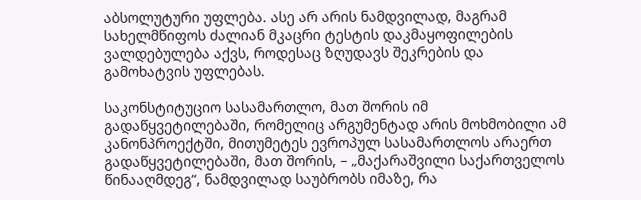აბსოლუტური უფლება. ასე არ არის ნამდვილად, მაგრამ სახელმწიფოს ძალიან მკაცრი ტესტის დაკმაყოფილების ვალდებულება აქვს, როდესაც ზღუდავს შეკრების და გამოხატვის უფლებას.

საკონსტიტუციო სასამართლო, მათ შორის იმ გადაწყვეტილებაში, რომელიც არგუმენტად არის მოხმობილი ამ კანონპროექტში, მითუმეტეს ევროპულ სასამართლოს არაერთ გადაწყვეტილებაში, მათ შორის, – „მაქარაშვილი საქართველოს წინააღმდეგ“, ნამდვილად საუბრობს იმაზე, რა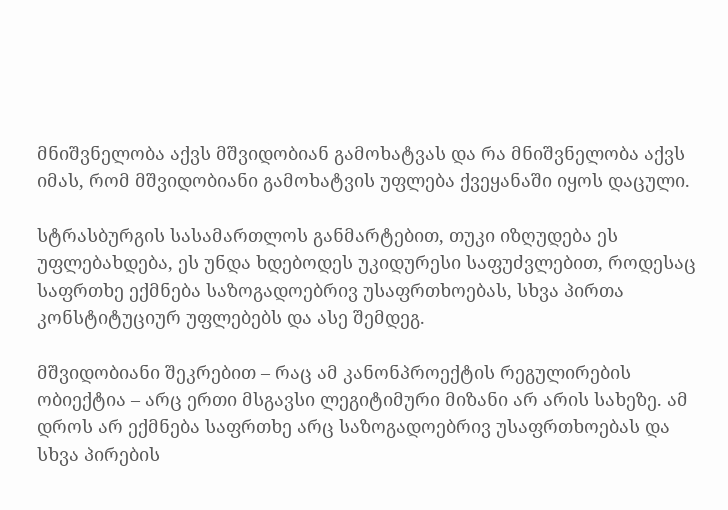მნიშვნელობა აქვს მშვიდობიან გამოხატვას და რა მნიშვნელობა აქვს იმას, რომ მშვიდობიანი გამოხატვის უფლება ქვეყანაში იყოს დაცული.

სტრასბურგის სასამართლოს განმარტებით, თუკი იზღუდება ეს უფლებახდება, ეს უნდა ხდებოდეს უკიდურესი საფუძვლებით, როდესაც საფრთხე ექმნება საზოგადოებრივ უსაფრთხოებას, სხვა პირთა კონსტიტუციურ უფლებებს და ასე შემდეგ.

მშვიდობიანი შეკრებით – რაც ამ კანონპროექტის რეგულირების ობიექტია – არც ერთი მსგავსი ლეგიტიმური მიზანი არ არის სახეზე. ამ დროს არ ექმნება საფრთხე არც საზოგადოებრივ უსაფრთხოებას და სხვა პირების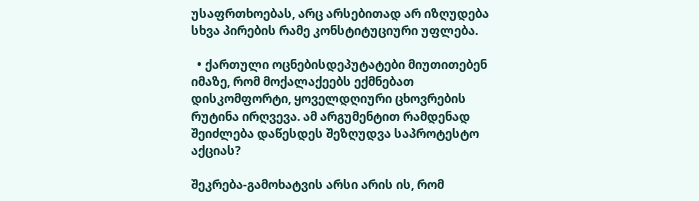უსაფრთხოებას, არც არსებითად არ იზღუდება სხვა პირების რამე კონსტიტუციური უფლება.

  • ქართული ოცნებისდეპუტატები მიუთითებენ იმაზე, რომ მოქალაქეებს ექმნებათ დისკომფორტი, ყოველდღიური ცხოვრების რუტინა ირღვევა. ამ არგუმენტით რამდენად შეიძლება დაწესდეს შეზღუდვა საპროტესტო აქციას?

შეკრება-გამოხატვის არსი არის ის, რომ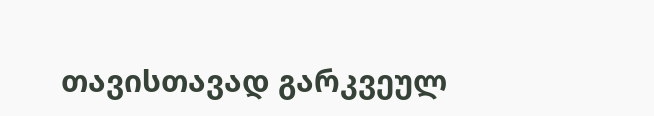თავისთავად გარკვეულ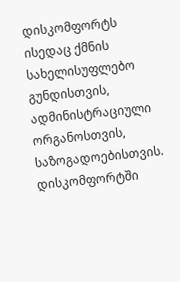დისკომფორტს ისედაც ქმნის სახელისუფლებო გუნდისთვის, ადმინისტრაციული ორგანოსთვის, საზოგადოებისთვის. დისკომფორტში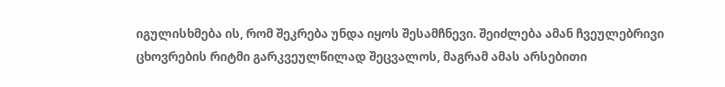იგულისხმება ის, რომ შეკრება უნდა იყოს შესამჩნევი. შეიძლება ამან ჩვეულებრივი ცხოვრების რიტმი გარკვეულწილად შეცვალოს, მაგრამ ამას არსებითი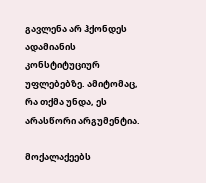გავლენა არ ჰქონდეს ადამიანის კონსტიტუციურ უფლებებზე. ამიტომაც, რა თქმა უნდა, ეს არასწორი არგუმენტია.

მოქალაქეებს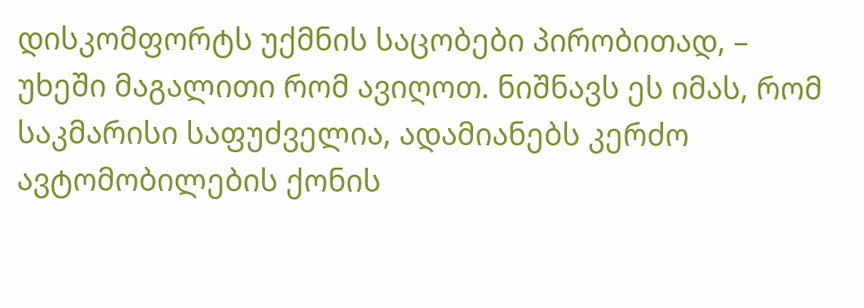დისკომფორტს უქმნის საცობები პირობითად, – უხეში მაგალითი რომ ავიღოთ. ნიშნავს ეს იმას, რომ საკმარისი საფუძველია, ადამიანებს კერძო ავტომობილების ქონის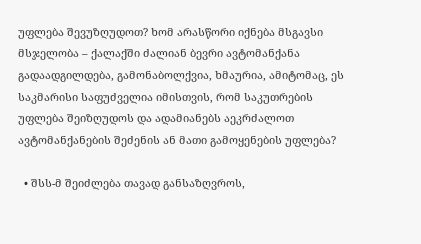უფლება შევუზღუდოთ? ხომ არასწორი იქნება მსგავსი მსჯელობა – ქალაქში ძალიან ბევრი ავტომანქანა გადაადგილდება, გამონაბოლქვია, ხმაურია, ამიტომაც, ეს საკმარისი საფუძველია იმისთვის, რომ საკუთრების უფლება შეიზღუდოს და ადამიანებს აეკრძალოთ ავტომანქანების შეძენის ან მათი გამოყენების უფლება?

  • შსს-მ შეიძლება თავად განსაზღვროს,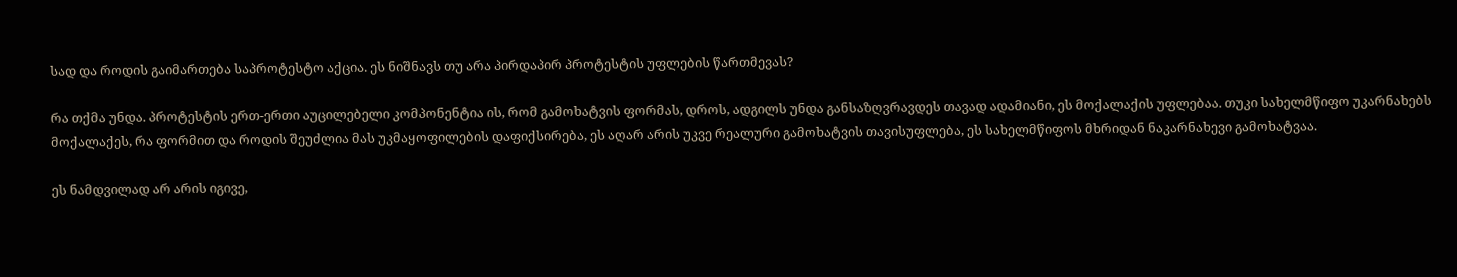სად და როდის გაიმართება საპროტესტო აქცია. ეს ნიშნავს თუ არა პირდაპირ პროტესტის უფლების წართმევას?

რა თქმა უნდა. პროტესტის ერთ-ერთი აუცილებელი კომპონენტია ის, რომ გამოხატვის ფორმას, დროს, ადგილს უნდა განსაზღვრავდეს თავად ადამიანი, ეს მოქალაქის უფლებაა. თუკი სახელმწიფო უკარნახებს მოქალაქეს, რა ფორმით და როდის შეუძლია მას უკმაყოფილების დაფიქსირება, ეს აღარ არის უკვე რეალური გამოხატვის თავისუფლება, ეს სახელმწიფოს მხრიდან ნაკარნახევი გამოხატვაა.

ეს ნამდვილად არ არის იგივე,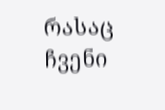რასაც ჩვენი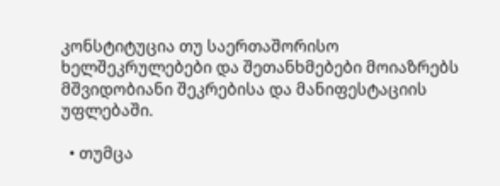კონსტიტუცია თუ საერთაშორისო ხელშეკრულებები და შეთანხმებები მოიაზრებს მშვიდობიანი შეკრებისა და მანიფესტაციის უფლებაში.

  • თუმცა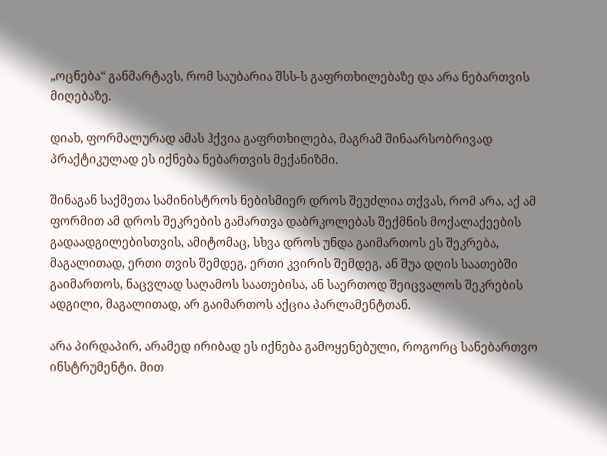„ოცნება“ განმარტავს, რომ საუბარია შსს-ს გაფრთხილებაზე და არა ნებართვის მიღებაზე.

დიახ, ფორმალურად ამას ჰქვია გაფრთხილება, მაგრამ შინაარსობრივად პრაქტიკულად ეს იქნება ნებართვის მექანიზმი.

შინაგან საქმეთა სამინისტროს ნებისმიერ დროს შეუძლია თქვას, რომ არა, აქ ამ ფორმით ამ დროს შეკრების გამართვა დაბრკოლებას შექმნის მოქალაქეების გადაადგილებისთვის, ამიტომაც, სხვა დროს უნდა გაიმართოს ეს შეკრება, მაგალითად, ერთი თვის შემდეგ, ერთი კვირის შემდეგ, ან შუა დღის საათებში გაიმართოს, ნაცვლად საღამოს საათებისა, ან საერთოდ შეიცვალოს შეკრების ადგილი, მაგალითად, არ გაიმართოს აქცია პარლამენტთან.

არა პირდაპირ, არამედ ირიბად ეს იქნება გამოყენებული, როგორც სანებართვო ინსტრუმენტი. მით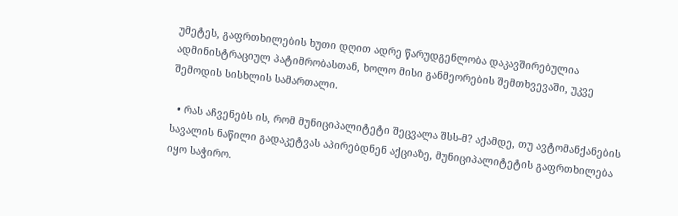უმეტეს, გაფრთხილების ხუთი დღით ადრე წარუდგენლობა დაკავშირებულია ადმინისტრაციულ პატიმრობასთან, ხოლო მისი განმეორების შემთხვევაში, უკვე შემოდის სისხლის სამართალი.

  • რას აჩვენებს ის, რომ მუნიციპალიტეტი შეცვალა შსს-მ? აქამდე, თუ ავტომანქანების სავალის ნაწილი გადაკეტვას აპირებდნენ აქციაზე, მუნიციპალიტეტის გაფრთხილება იყო საჭირო.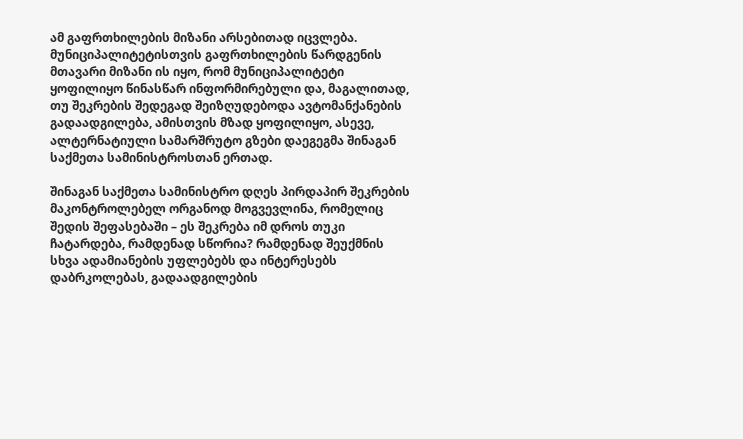ამ გაფრთხილების მიზანი არსებითად იცვლება. მუნიციპალიტეტისთვის გაფრთხილების წარდგენის მთავარი მიზანი ის იყო, რომ მუნიციპალიტეტი ყოფილიყო წინასწარ ინფორმირებული და, მაგალითად, თუ შეკრების შედეგად შეიზღუდებოდა ავტომანქანების გადაადგილება, ამისთვის მზად ყოფილიყო, ასევე, ალტერნატიული სამარშრუტო გზები დაეგეგმა შინაგან საქმეთა სამინისტროსთან ერთად.

შინაგან საქმეთა სამინისტრო დღეს პირდაპირ შეკრების მაკონტროლებელ ორგანოდ მოგვევლინა, რომელიც შედის შეფასებაში – ეს შეკრება იმ დროს თუკი ჩატარდება, რამდენად სწორია? რამდენად შეუქმნის სხვა ადამიანების უფლებებს და ინტერესებს დაბრკოლებას, გადაადგილების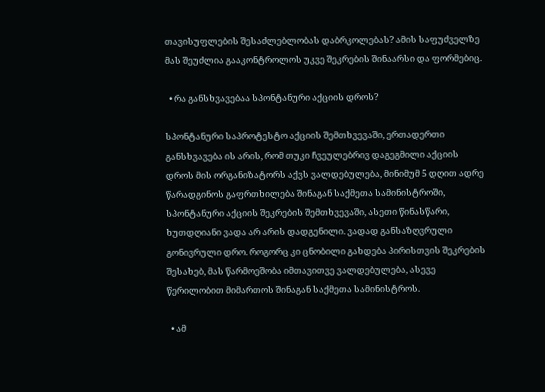თავისუფლების შესაძლებლობას დაბრკოლებას? ამის საფუძველზე მას შეუძლია გააკონტროლოს უკვე შეკრების შინაარსი და ფორმებიც.

  • რა განსხვავებაა სპონტანური აქციის დროს?

სპონტანური საპროტესტო აქციის შემთხვევაში, ერთადერთი განსხვავება ის არის, რომ თუკი ჩვეულებრივ დაგეგმილი აქციის დროს მის ორგანიზატორს აქვს ვალდებულება, მინიმუმ 5 დღით ადრე წარადგინოს გაფრთხილება შინაგან საქმეთა სამინისტროში, სპონტანური აქციის შეკრების შემთხვევაში, ასეთი წინასწარი, ხუთდღიანი ვადა არ არის დადგენილი. ვადად განსაზღვრული გონივრული დრო. როგორც კი ცნობილი გახდება პირისთვის შეკრების შესახებ, მას წარმოეშობა იმთავითვე ვალდებულება, ასევე წერილობით მიმართოს შინაგან საქმეთა სამინისტროს.

  • ამ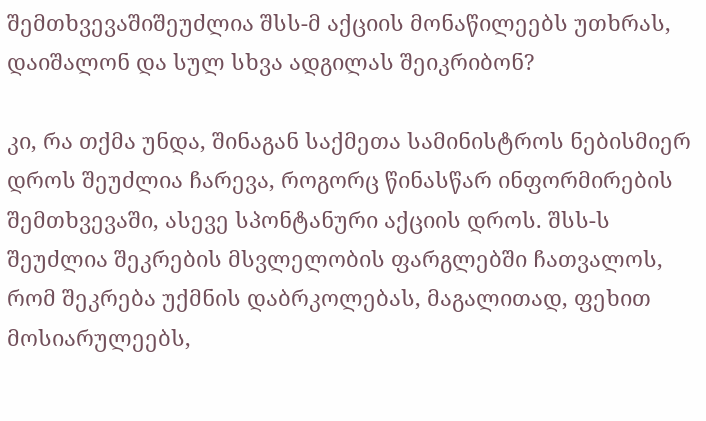შემთხვევაშიშეუძლია შსს-მ აქციის მონაწილეებს უთხრას, დაიშალონ და სულ სხვა ადგილას შეიკრიბონ?

კი, რა თქმა უნდა, შინაგან საქმეთა სამინისტროს ნებისმიერ დროს შეუძლია ჩარევა, როგორც წინასწარ ინფორმირების შემთხვევაში, ასევე სპონტანური აქციის დროს. შსს-ს შეუძლია შეკრების მსვლელობის ფარგლებში ჩათვალოს, რომ შეკრება უქმნის დაბრკოლებას, მაგალითად, ფეხით მოსიარულეებს,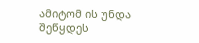ამიტომ ის უნდა შეწყდეს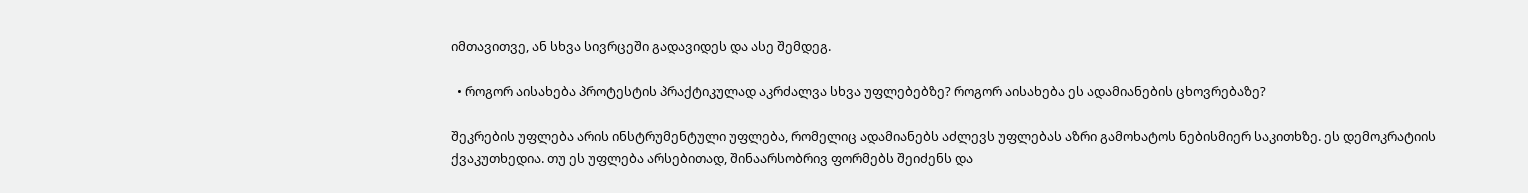იმთავითვე, ან სხვა სივრცეში გადავიდეს და ასე შემდეგ.

  • როგორ აისახება პროტესტის პრაქტიკულად აკრძალვა სხვა უფლებებზე? როგორ აისახება ეს ადამიანების ცხოვრებაზე?

შეკრების უფლება არის ინსტრუმენტული უფლება, რომელიც ადამიანებს აძლევს უფლებას აზრი გამოხატოს ნებისმიერ საკითხზე. ეს დემოკრატიის ქვაკუთხედია. თუ ეს უფლება არსებითად, შინაარსობრივ ფორმებს შეიძენს და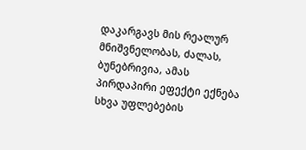დაკარგავს მის რეალურ მნიშვნელობას, ძალას, ბუნებრივია, ამას პირდაპირი ეფექტი ექნება სხვა უფლებების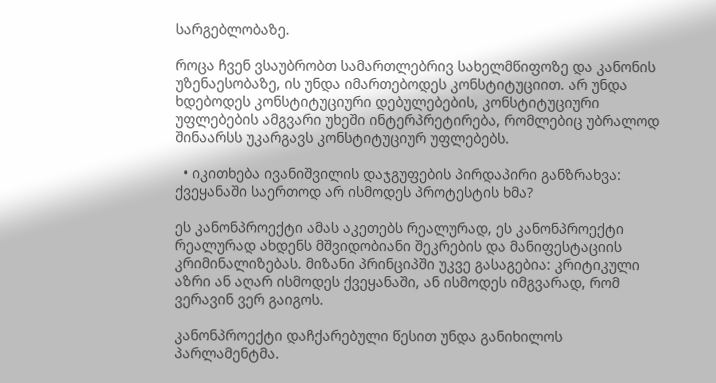სარგებლობაზე.

როცა ჩვენ ვსაუბრობთ სამართლებრივ სახელმწიფოზე და კანონის უზენაესობაზე, ის უნდა იმართებოდეს კონსტიტუციით. არ უნდა ხდებოდეს კონსტიტუციური დებულებების, კონსტიტუციური უფლებების ამგვარი უხეში ინტერპრეტირება, რომლებიც უბრალოდ შინაარსს უკარგავს კონსტიტუციურ უფლებებს.

  • იკითხება ივანიშვილის დაჯგუფების პირდაპირი განზრახვა: ქვეყანაში საერთოდ არ ისმოდეს პროტესტის ხმა?

ეს კანონპროექტი ამას აკეთებს რეალურად, ეს კანონპროექტი რეალურად ახდენს მშვიდობიანი შეკრების და მანიფესტაციის კრიმინალიზებას. მიზანი პრინციპში უკვე გასაგებია: კრიტიკული აზრი ან აღარ ისმოდეს ქვეყანაში, ან ისმოდეს იმგვარად, რომ ვერავინ ვერ გაიგოს.

კანონპროექტი დაჩქარებული წესით უნდა განიხილოს პარლამენტმა.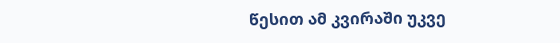წესით ამ კვირაში უკვე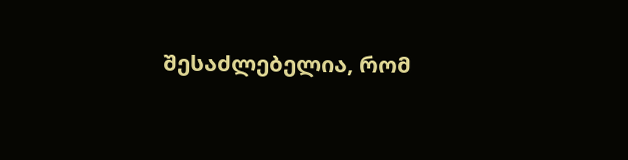შესაძლებელია, რომ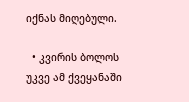იქნას მიღებული.

  • კვირის ბოლოს უკვე ამ ქვეყანაში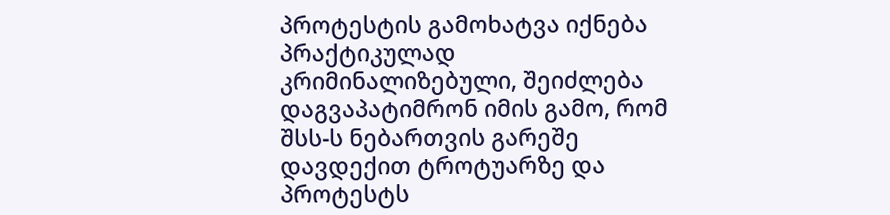პროტესტის გამოხატვა იქნება პრაქტიკულად კრიმინალიზებული, შეიძლება დაგვაპატიმრონ იმის გამო, რომ შსს-ს ნებართვის გარეშე დავდექით ტროტუარზე და პროტესტს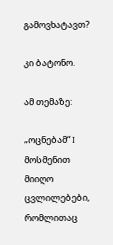გამოვხატავთ?

კი ბატონო.

ამ თემაზე:

„ოცნებამ“ I მოსმენით მიიღო ცვლილებები, რომლითაც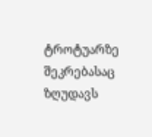ტროტუარზე შეკრებასაც ზღუდავს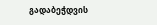გადაბეჭდვის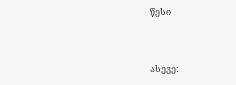წესი


ასევე: